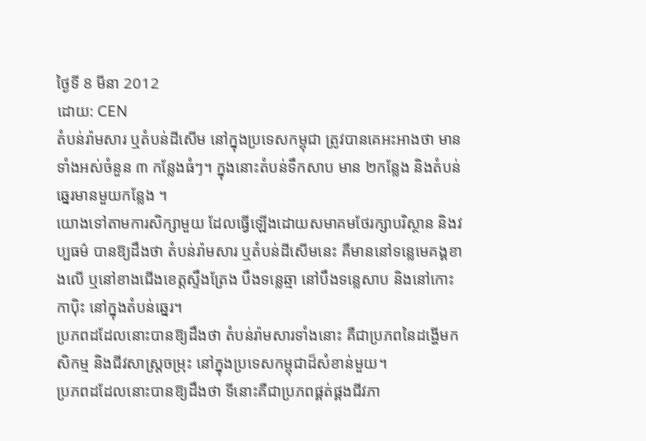ថ្ងៃទី 8 មីនា 2012
ដោយ: CEN
តំបន់រ៉ាមសារ ឬតំបន់ដីសើម នៅក្នុងប្រទេសកម្ពុជា ត្រូវបានគេអះអាងថា មានទាំងអស់ចំនួន ៣ កន្លែងធំៗ។ ក្នុងនោះតំបន់ទឹកសាប មាន ២កន្លែង និងតំបន់ឆ្នេរមានមួយកន្លែង ។
យោងទៅតាមការសិក្សាមួយ ដែលធ្វើឡើងដោយសមាគមថែរក្សាបរិស្ថាន និងវប្បធម៌ បានឱ្យដឹងថា តំបន់រ៉ាមសារ ឬតំបន់ដីសើមនេះ គឺមាននៅទន្លេមេគង្គខាងលើ ឬនៅខាងជើងខេត្តស្ទឹងត្រែង បឹងទន្លេឆ្មា នៅបឹងទន្លេសាប និងនៅកោះកាប៉ិះ នៅក្នុងតំបន់ឆ្នេរ។
ប្រភពដដែលនោះបានឱ្យដឹងថា តំបន់រ៉ាមសារទាំងនោះ គឺជាប្រភពនៃដង្ហើមកសិកម្ម និងជីវសាស្ត្រចម្រុះ នៅក្នុងប្រទេសកម្ពុជាដ៏សំខាន់មួយ។
ប្រភពដដែលនោះបានឱ្យដឹងថា ទីនោះគឺជាប្រភពផ្គត់ផ្គងជីវភា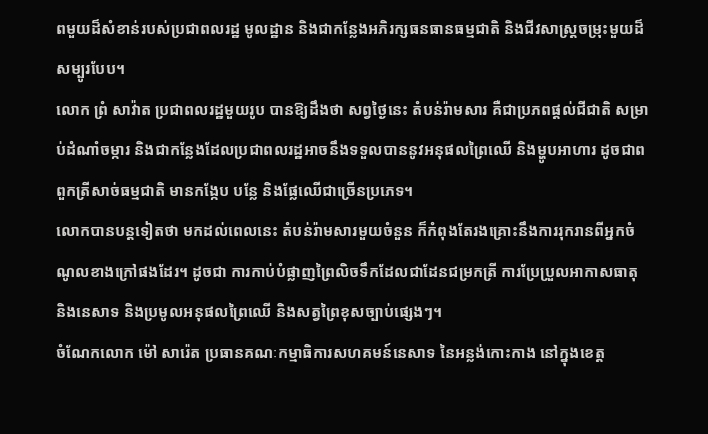ពមួយដ៏សំខាន់របស់ប្រជាពលរដ្ឋ មូលដ្ឋាន និងជាកន្លែងអភិរក្សធនធានធម្មជាតិ និងជីវសាស្ត្រចម្រុះមួយដ៏សម្បូរបែប។
លោក ព្រំ សាវ៉ាត ប្រជាពលរដ្ឋមួយរូប បានឱ្យដឹងថា សព្វថ្ងៃនេះ តំបន់រ៉ាមសារ គឺជាប្រភពផ្តល់ជីជាតិ សម្រាប់ដំណាំចម្ការ និងជាកន្លែងដែលប្រជាពលរដ្ឋអាចនឹងទទួលបាននូវអនុផលព្រៃឈើ និងម្ហូបអាហារ ដូចជាពពួកត្រីសាច់ធម្មជាតិ មានកង្កែប បន្លែ និងផ្លែឈើជាច្រើនប្រភេទ។
លោកបានបន្តទៀតថា មកដល់ពេលនេះ តំបន់រ៉ាមសារមួយចំនួន ក៏កំពុងតែរងគ្រោះនឹងការរុករានពីអ្នកចំណូលខាងក្រៅផងដែរ។ ដូចជា ការកាប់បំផ្លាញព្រៃលិចទឹកដែលជាដែនជម្រកត្រី ការប្រែប្រួលអាកាសធាតុ និងនេសាទ និងប្រមូលអនុផលព្រៃឈើ និងសត្វព្រៃខុសច្បាប់ផ្សេងៗ។
ចំណែកលោក ម៉ៅ សារ៉េត ប្រធានគណៈកម្មាធិការសហគមន៍នេសាទ នៃអន្លង់កោះកាង នៅក្នុងខេត្ត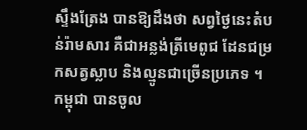ស្ទឹងត្រែង បានឱ្យដឹងថា សព្វថ្ងៃនេះតំបន់រ៉ាមសារ គឺជាអន្លង់ត្រីមេពូជ ដែនជម្រកសត្វស្លាប និងល្មូនជាច្រើនប្រភេទ ។
កម្ពុជា បានចូល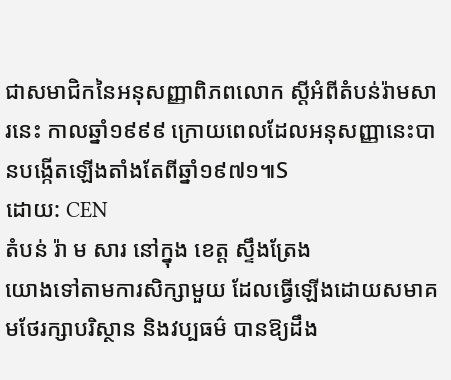ជាសមាជិកនៃអនុសញ្ញាពិភពលោក ស្តីអំពីតំបន់រ៉ាមសារនេះ កាលឆ្នាំ១៩៩៩ ក្រោយពេលដែលអនុសញ្ញានេះបានបង្កើតឡើងតាំងតែពីឆ្នាំ១៩៧១៕S
ដោយ: CEN
តំបន់ រ៉ា ម សារ នៅក្នុង ខេត្ត ស្ទឹងត្រែង
យោងទៅតាមការសិក្សាមួយ ដែលធ្វើឡើងដោយសមាគមថែរក្សាបរិស្ថាន និងវប្បធម៌ បានឱ្យដឹង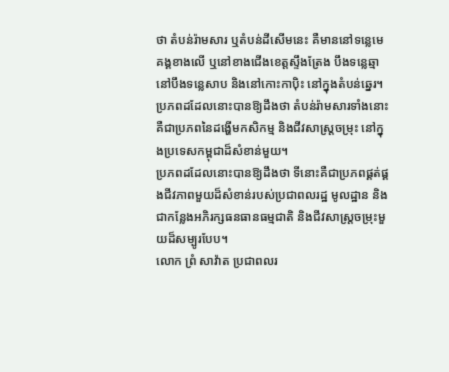ថា តំបន់រ៉ាមសារ ឬតំបន់ដីសើមនេះ គឺមាននៅទន្លេមេគង្គខាងលើ ឬនៅខាងជើងខេត្តស្ទឹងត្រែង បឹងទន្លេឆ្មា នៅបឹងទន្លេសាប និងនៅកោះកាប៉ិះ នៅក្នុងតំបន់ឆ្នេរ។
ប្រភពដដែលនោះបានឱ្យដឹងថា តំបន់រ៉ាមសារទាំងនោះ គឺជាប្រភពនៃដង្ហើមកសិកម្ម និងជីវសាស្ត្រចម្រុះ នៅក្នុងប្រទេសកម្ពុជាដ៏សំខាន់មួយ។
ប្រភពដដែលនោះបានឱ្យដឹងថា ទីនោះគឺជាប្រភពផ្គត់ផ្គងជីវភាពមួយដ៏សំខាន់របស់ប្រជាពលរដ្ឋ មូលដ្ឋាន និងជាកន្លែងអភិរក្សធនធានធម្មជាតិ និងជីវសាស្ត្រចម្រុះមួយដ៏សម្បូរបែប។
លោក ព្រំ សាវ៉ាត ប្រជាពលរ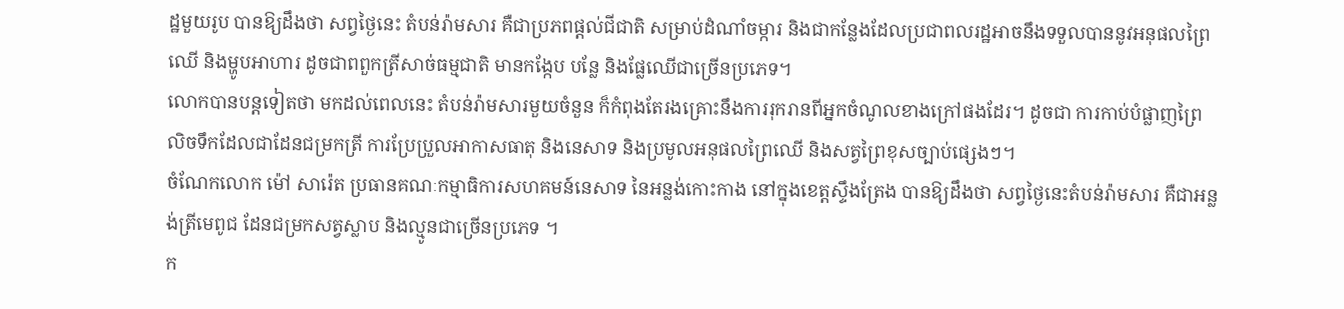ដ្ឋមួយរូប បានឱ្យដឹងថា សព្វថ្ងៃនេះ តំបន់រ៉ាមសារ គឺជាប្រភពផ្តល់ជីជាតិ សម្រាប់ដំណាំចម្ការ និងជាកន្លែងដែលប្រជាពលរដ្ឋអាចនឹងទទួលបាននូវអនុផលព្រៃឈើ និងម្ហូបអាហារ ដូចជាពពួកត្រីសាច់ធម្មជាតិ មានកង្កែប បន្លែ និងផ្លែឈើជាច្រើនប្រភេទ។
លោកបានបន្តទៀតថា មកដល់ពេលនេះ តំបន់រ៉ាមសារមួយចំនួន ក៏កំពុងតែរងគ្រោះនឹងការរុករានពីអ្នកចំណូលខាងក្រៅផងដែរ។ ដូចជា ការកាប់បំផ្លាញព្រៃលិចទឹកដែលជាដែនជម្រកត្រី ការប្រែប្រួលអាកាសធាតុ និងនេសាទ និងប្រមូលអនុផលព្រៃឈើ និងសត្វព្រៃខុសច្បាប់ផ្សេងៗ។
ចំណែកលោក ម៉ៅ សារ៉េត ប្រធានគណៈកម្មាធិការសហគមន៍នេសាទ នៃអន្លង់កោះកាង នៅក្នុងខេត្តស្ទឹងត្រែង បានឱ្យដឹងថា សព្វថ្ងៃនេះតំបន់រ៉ាមសារ គឺជាអន្លង់ត្រីមេពូជ ដែនជម្រកសត្វស្លាប និងល្មូនជាច្រើនប្រភេទ ។
ក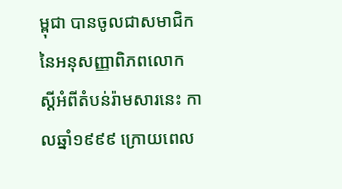ម្ពុជា បានចូលជាសមាជិកនៃអនុសញ្ញាពិភពលោក ស្តីអំពីតំបន់រ៉ាមសារនេះ កាលឆ្នាំ១៩៩៩ ក្រោយពេល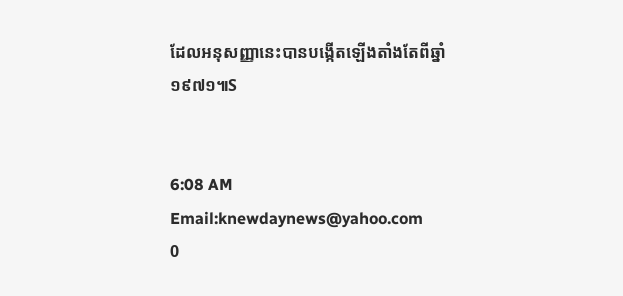ដែលអនុសញ្ញានេះបានបង្កើតឡើងតាំងតែពីឆ្នាំ១៩៧១៕S


6:08 AM
Email:knewdaynews@yahoo.com
0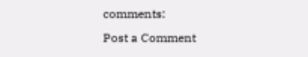comments:
Post a Comment